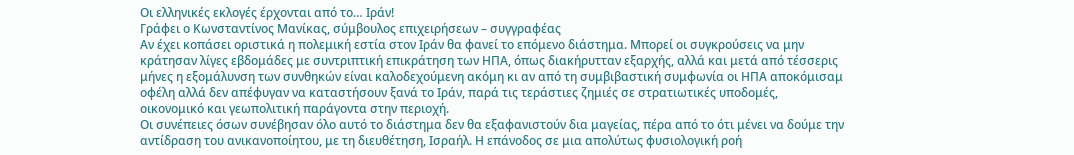Οι ελληνικές εκλογές έρχονται από το… Ιράν!
Γράφει ο Κωνσταντίνος Μανίκας, σύμβουλος επιχειρήσεων – συγγραφέας
Αν έχει κοπάσει οριστικά η πολεμική εστία στον Ιράν θα φανεί το επόμενο διάστημα. Μπορεί οι συγκρούσεις να μην κράτησαν λίγες εβδομάδες με συντριπτική επικράτηση των ΗΠΑ, όπως διακήρυτταν εξαρχής, αλλά και μετά από τέσσερις μήνες η εξομάλυνση των συνθηκών είναι καλοδεχούμενη ακόμη κι αν από τη συμβιβαστική συμφωνία οι ΗΠΑ αποκόμισαμ οφέλη αλλά δεν απέφυγαν να καταστήσουν ξανά το Ιράν, παρά τις τεράστιες ζημιές σε στρατιωτικές υποδομές, οικονομικό και γεωπολιτική παράγοντα στην περιοχή.
Οι συνέπειες όσων συνέβησαν όλο αυτό το διάστημα δεν θα εξαφανιστούν δια μαγείας, πέρα από το ότι μένει να δούμε την αντίδραση του ανικανοποίητου, με τη διευθέτηση, Ισραήλ. Η επάνοδος σε μια απολύτως φυσιολογική ροή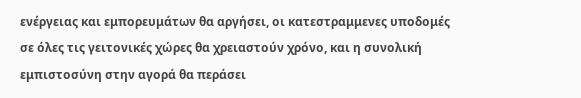ενέργειας και εμπορευμάτων θα αργήσει, οι κατεστραμμενες υποδομές σε όλες τις γειτονικές χώρες θα χρειαστούν χρόνο, και η συνολική εμπιστοσύνη στην αγορά θα περάσει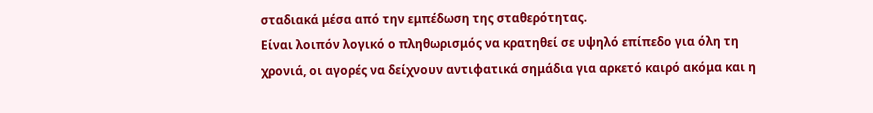σταδιακά μέσα από την εμπέδωση της σταθερότητας.
Είναι λοιπόν λογικό ο πληθωρισμός να κρατηθεί σε υψηλό επίπεδο για όλη τη χρονιά, οι αγορές να δείχνουν αντιφατικά σημάδια για αρκετό καιρό ακόμα και η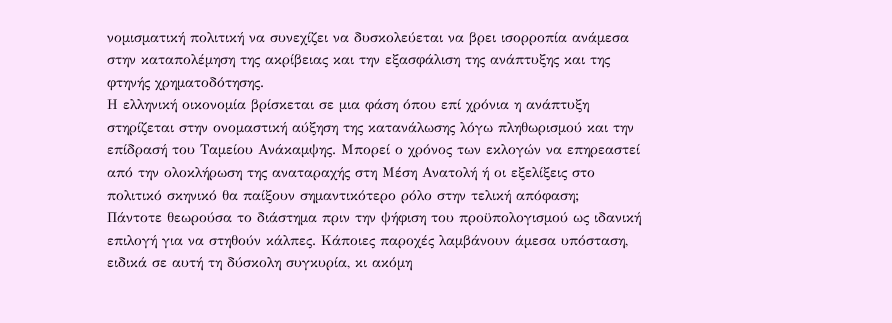νομισματική πολιτική να συνεχίζει να δυσκολεύεται να βρει ισορροπία ανάμεσα στην καταπολέμηση της ακρίβειας και την εξασφάλιση της ανάπτυξης και της φτηνής χρηματοδότησης.
Η ελληνική οικονομία βρίσκεται σε μια φάση όπου επί χρόνια η ανάπτυξη στηρίζεται στην ονομαστική αύξηση της κατανάλωσης λόγω πληθωρισμού και την επίδρασή του Ταμείου Ανάκαμψης. Μπορεί ο χρόνος των εκλογών να επηρεαστεί από την ολοκλήρωση της αναταραχής στη Μέση Ανατολή ή οι εξελίξεις στο πολιτικό σκηνικό θα παίξουν σημαντικότερο ρόλο στην τελική απόφαση;
Πάντοτε θεωρούσα το διάστημα πριν την ψήφιση του προϋπολογισμού ως ιδανική επιλογή για να στηθούν κάλπες. Κάποιες παροχές λαμβάνουν άμεσα υπόσταση, ειδικά σε αυτή τη δύσκολη συγκυρία, κι ακόμη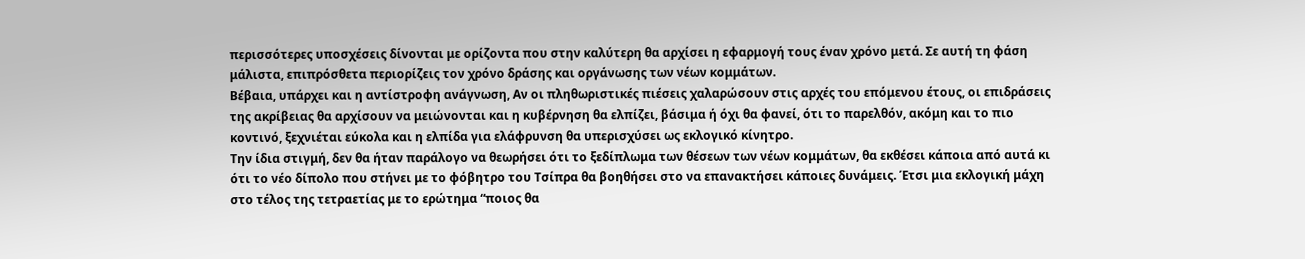περισσότερες υποσχέσεις δίνονται με ορίζοντα που στην καλύτερη θα αρχίσει η εφαρμογή τους έναν χρόνο μετά. Σε αυτή τη φάση μάλιστα, επιπρόσθετα περιορίζεις τον χρόνο δράσης και οργάνωσης των νέων κομμάτων.
Βέβαια, υπάρχει και η αντίστροφη ανάγνωση, Αν οι πληθωριστικές πιέσεις χαλαρώσουν στις αρχές του επόμενου έτους, οι επιδράσεις της ακρίβειας θα αρχίσουν να μειώνονται και η κυβέρνηση θα ελπίζει, βάσιμα ή όχι θα φανεί, ότι το παρελθόν, ακόμη και το πιο κοντινό, ξεχνιέται εύκολα και η ελπίδα για ελάφρυνση θα υπερισχύσει ως εκλογικό κίνητρο.
Την ίδια στιγμή, δεν θα ήταν παράλογο να θεωρήσει ότι το ξεδίπλωμα των θέσεων των νέων κομμάτων, θα εκθέσει κάποια από αυτά κι ότι το νέο δίπολο που στήνει με το φόβητρο του Τσίπρα θα βοηθήσει στο να επανακτήσει κάποιες δυνάμεις. Έτσι μια εκλογική μάχη στο τέλος της τετραετίας με το ερώτημα “ποιος θα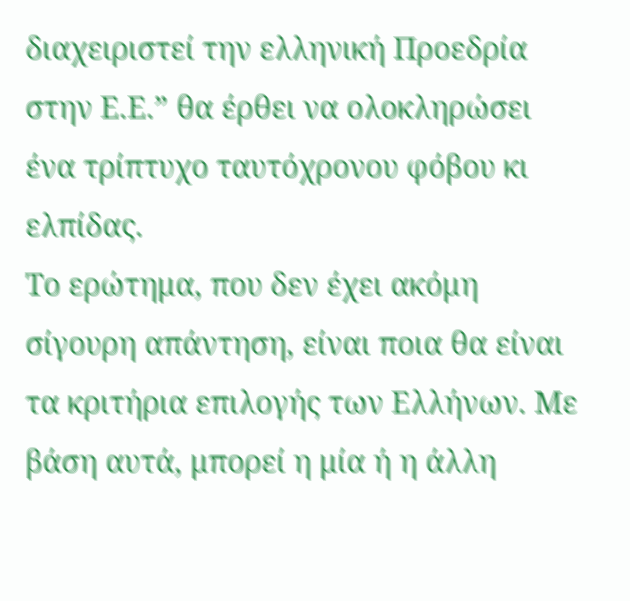διαχειριστεί την ελληνική Προεδρία στην Ε.Ε.” θα έρθει να ολοκληρώσει ένα τρίπτυχο ταυτόχρονου φόβου κι ελπίδας.
Το ερώτημα, που δεν έχει ακόμη σίγουρη απάντηση, είναι ποια θα είναι τα κριτήρια επιλογής των Ελλήνων. Με βάση αυτά, μπορεί η μία ή η άλλη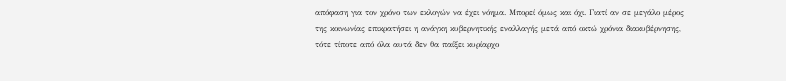απόφαση για τον χρόνο των εκλογών να έχει νόημα. Μπορεί όμως και όχι. Γιατί αν σε μεγάλο μέρος της κοινωνίας επικρατήσει η ανάγκη κυβερνητικής εναλλαγής μετά από οκτώ χρόνια διακυβέρνησης, τότε τίποτε από όλα αυτά δεν θα παίξει κυρίαρχο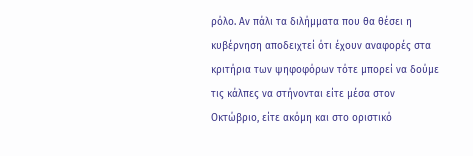ρόλο. Αν πάλι τα διλήμματα που θα θέσει η κυβέρνηση αποδειχτεί ότι έχουν αναφορές στα κριτήρια των ψηφοφόρων τότε μπορεί να δούμε τις κάλπες να στήνονται είτε μέσα στον Οκτώβριο, είτε ακόμη και στο οριστικό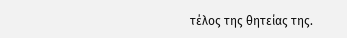τέλος της θητείας της.